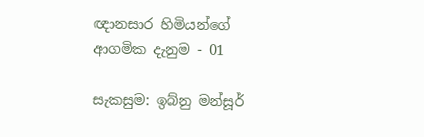ඥානසාර හිමියන්ගේ ආගමික දැනුම - 01

සැකසුම: ඉබ්නු මන්සූර්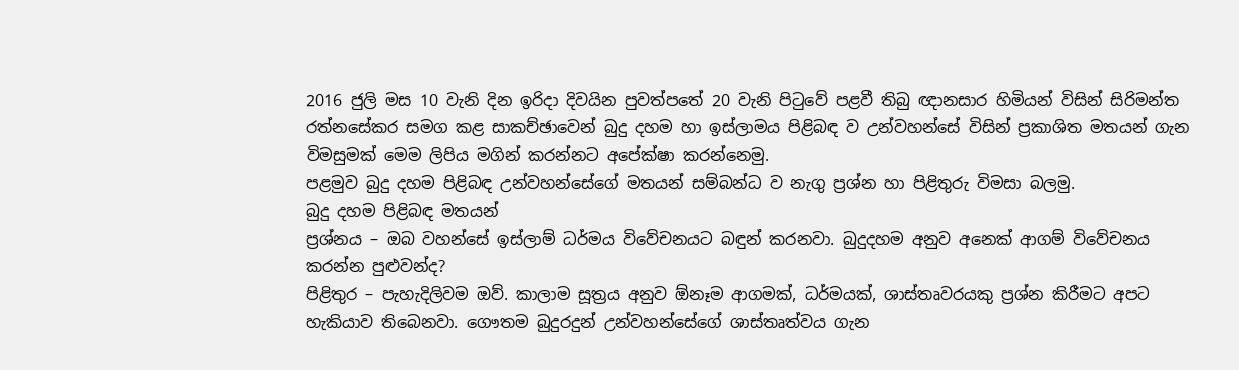2016 ජුලි මස 10 වැනි දින ඉරිදා දිවයින පුවත්පතේ 20 වැනි පිටුවේ පළවී තිබු ඥානසාර හිමියන් විසින් සිරිමන්ත රත්නසේකර සමග කළ සාකච්ඡාවෙන් බුදු දහම හා ඉස්ලාමය පිළිබඳ ව උන්වහන්සේ විසින් ප්‍රකාශිත මතයන් ගැන විමසුමක් මෙම ලිපිය මගින් කරන්නට අපේක්ෂා කරන්නෙමු.
පළමුව බුදු දහම පිළිබඳ උන්වහන්සේගේ මතයන් සම්බන්ධ ව නැගු ප්‍රශ්න හා පිළිතුරු විමසා බලමු.
බුදු දහම පිළිබඳ මතයන්
ප්‍රශ්නය – ඔබ වහන්සේ ඉස්‌ලාම් ධර්මය විවේචනයට බඳුන් කරනවා. බුදුදහම අනුව අනෙක්‌ ආගම් විවේචනය කරන්න පුළුවන්ද?
පිළිතුර – පැහැදිලිවම ඔව්. කාලාම සූත්‍රය අනුව ඕනෑම ආගමක්‌, ධර්මයක්‌, ශාස්‌තෘවරයකු ප්‍රශ්න කිරීමට අපට හැකියාව තිබෙනවා. ගෞතම බුදුරදුන් උන්වහන්සේගේ ශාස්‌තෘත්වය ගැන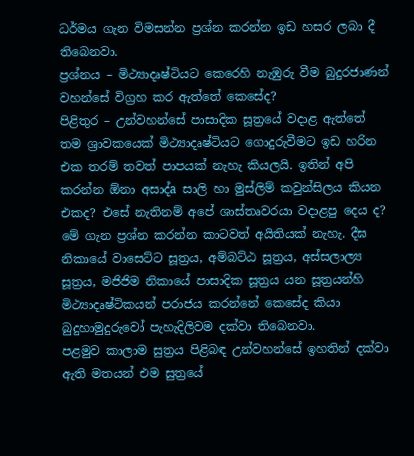ධර්මය ගැන විමසන්න ප්‍රශ්න කරන්න ඉඩ හසර ලබා දී තිබෙනවා.
ප්‍රශ්නය – මිථ්‍යාදෘෂ්ටියට කෙරෙහි නැඹුරු වීම බුදුරජාණන් වහන්සේ විග්‍රහ කර ඇත්තේ කෙසේද?
පිළිතුර – උන්වහන්සේ පාසාදික සූත්‍රයේ වදාළ ඇත්තේ තම ශ්‍රාවකයෙක්‌ මිථ්‍යාදෘෂ්ටියට ගොදුරුවීමට ඉඩ හරින එක තරම් තවත් පාපයක්‌ නැහැ කියලයි. ඉතින් අපි කරන්න ඕනා අසාද්a සාලි හා මුස්‌ලිම් කවුන්සිලය කියන එකද? එසේ නැතිනම් අපේ ශාස්‌තෘවරයා වදාළපු දෙය ද? මේ ගැන ප්‍රශ්න කරන්න කාටවත් අයිතියක්‌ නැහැ. දීඝ නිකායේ වාසෙට්‌ට සූත්‍රය, අම්බට්‌ඨ සූත්‍රය, අස්‌සලාල්‍ය සූත්‍රය, මජිජිම නිකායේ පාසාදික සූත්‍රය යන සූත්‍රයන්හි මිථ්‍යාදෘෂ්ටිකයන් පරාජය කරන්නේ කෙසේද කියා බුදුහාමුදුරුවෝ පැහැදිලිවම දක්‌වා තිබෙනවා.
පළමුව කාලාම සුත්‍රය පිළිබඳ උන්වහන්සේ ඉහතින් දක්වා ඇති මතයන් එම සුත්‍රයේ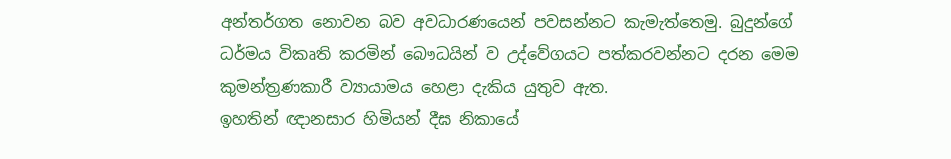අන්තර්ගත නොවන බව අවධාරණයෙන් පවසන්නට කැමැත්තෙමු. බුදුන්ගේ ධර්මය විකෘති කරමින් බෞධයින් ව උද්වේගයට පත්කරවන්නට දරන මෙම කුමන්ත්‍රණකාරී ව්‍යායාමය හෙළා දැකිය යුතුව ඇත.
ඉහතින් ඥානසාර හිමියන් දීඝ නිකායේ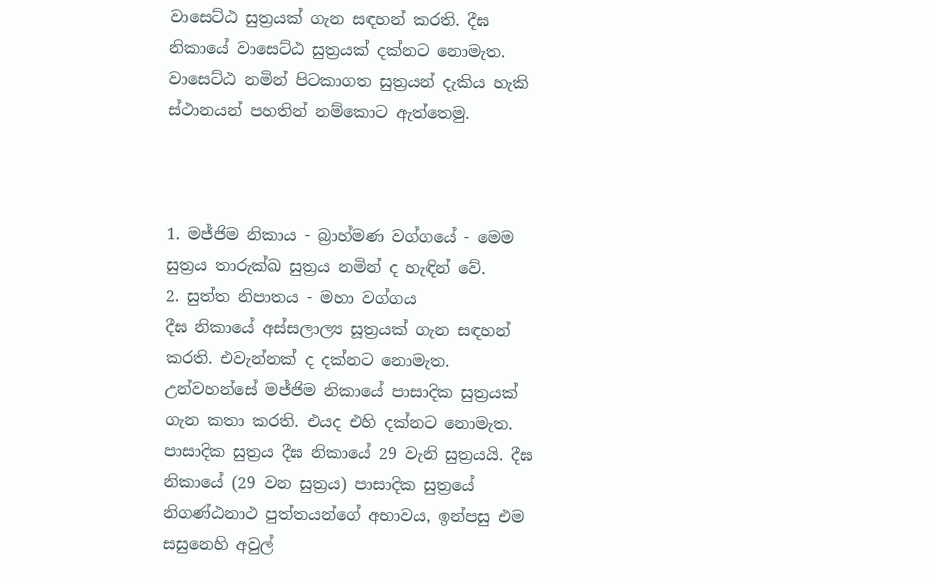වාසෙට්ඨ සුත්‍රයක් ගැන සඳහන් කරති. දීඝ නිකායේ වාසෙට්ඨ සුත්‍රයක් දක්නට නොමැත. වාසෙට්ඨ නමින් පිටකාගත සුත්‍රයන් දැකිය හැකි ස්ථානයන් පහතින් නම්කොට ඇත්තෙමු.



1. මජ්ජිම නිකාය - බ්‍රාහ්මණ වග්ගයේ - මෙම සුත්‍රය තාරුක්ඛ සුත්‍රය නමින් ද හැඳින් වේ.
2. සුත්ත නිපාතය - මහා වග්ගය
දීඝ නිකායේ අස්‌සලාල්‍ය සූත්‍රයක් ගැන සඳහන් කරති. එවැන්නක් ද දක්නට නොමැත. උන්වහන්සේ මජ්ජිම නිකායේ පාසාදික සුත්‍රයක් ගැන කතා කරති. එයද එහි දක්නට නොමැත. පාසාදික සුත්‍රය දීඝ නිකායේ 29 වැනි සුත්‍රයයි. දීඝ නිකායේ (29 වන සුත්‍රය) පාසාදික සුත්‍රයේ නිගණ්ඨනාථ පුත්තයන්ගේ අභාවය, ඉන්පසු එම සසුනෙහි අවුල්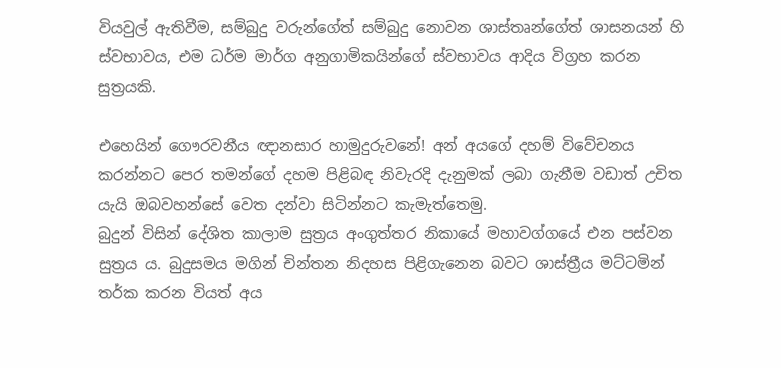වියවුල් ඇතිවීම, සම්බුදු වරුන්ගේත් සම්බුදු නොවන ශාස්තෘන්ගේත් ශාසනයන් හි ස්වභාවය, එම ධර්ම මාර්ග අනුගාමිකයින්ගේ ස්වභාවය ආදිය විග්‍රහ කරන සුත්‍රයකි.

එහෙයින් ගෞරවනීය ඥානසාර හාමුදුරුවනේ! අන් අයගේ දහම් විවේචනය කරන්නට පෙර තමන්ගේ දහම පිළිබඳ නිවැරදි දැනුමක් ලබා ගැනීම වඩාත් උචිත යැයි ඔබවහන්සේ වෙත දන්වා සිටින්නට කැමැත්තෙමු.
බුදුන් විසින් දේශිත කාලාම සුත්‍රය අංගුත්තර නිකායේ මහාවග්ගයේ එන පස්වන සුත්‍රය ය. බුදුසමය මගින් චින්තන නිදහස පිළිගැනෙන බවට ශාස්ත්‍රීය මට්ටමින් තර්ක කරන වියත් අය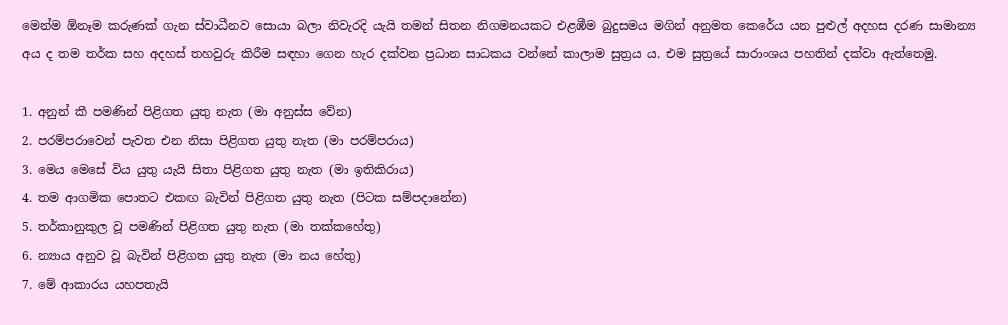මෙන්ම ඕනෑම කරුණක් ගැන ස්වාධීනව සොයා බලා නිවැරදි යැයි තමන් සිතන නිගමනයකට එළඹීම බුදුසමය මගින් අනුමත කෙරේය යන පුළුල් අදහස දරණ සාමාන්‍ය අය ද තම තර්ක සහ අදහස් තහවුරු කිරීම සඳහා ගෙන හැර දක්වන ප්‍රධාන සාධකය වන්නේ කාලාම සුත්‍රය ය. එම සුත්‍රයේ සාරාංශය පහතින් දක්වා ඇත්තෙමු.

1. අනුන් කී පමණින් පිළිගත යුතු නැත (මා අනුස්ස වේන)
2. පරම්පරාවෙන් පැවත එන නිසා පිළිගත යුතු නැත (මා පරම්පරාය)
3. මෙය මෙසේ විය යුතු යැයි සිතා පිළිගත යුතු නැත (මා ඉතිකිරාය)
4. තම ආගමික පොතට එකඟ බැවින් පිළිගත යුතු නැත (පිටක සම්පදානේන)
5. තර්කානුකුල වූ පමණින් පිළිගත යුතු නැත (මා තක්කහේතු)
6. න්‍යාය අනුව වූ බැවින් පිළිගත යුතු නැත (මා නය හේතු)
7. මේ ආකාරය යහපතැයි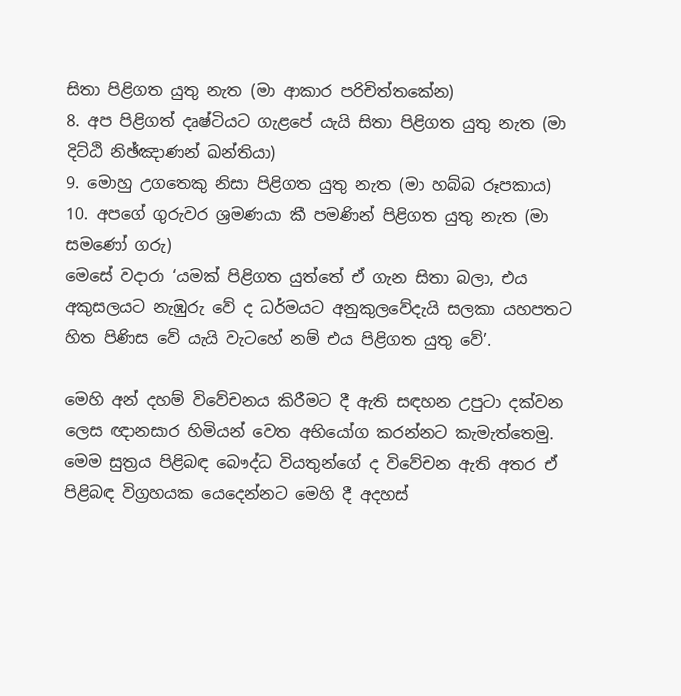සිතා පිළිගත යුතු නැත (මා ආකාර පරිචිත්තකේන)
8. අප පිළිගත් දෘෂ්ටියට ගැළපේ යැයි සිතා පිළිගත යුතු නැත (මා දිට්ඨි නිඡ්ඤාණන් ඛන්තියා)
9. මොහු උගතෙකු නිසා පිළිගත යුතු නැත (මා හබ්බ රූපකාය)
10. අපගේ ගුරුවර ශ්‍රමණයා කී පමණින් පිළිගත යුතු නැත (මා සමණෝ ගරු)
මෙසේ වදාරා ‘යමක් පිළිගත යුත්තේ ඒ ගැන සිතා බලා, එය අකුසලයට නැඹුරු වේ ද ධර්මයට අනුකුලවේදැයි සලකා යහපතට හිත පිණිස වේ යැයි වැටහේ නම් එය පිළිගත යුතු වේ’.

මෙහි අන් දහම් විවේචනය කිරීමට දී ඇති සඳහන උපුටා දක්වන ලෙස ඥානසාර හිමියන් වෙත අභියෝග කරන්නට කැමැත්තෙමු. මෙම සුත්‍රය පිළිබඳ බෞද්ධ වියතුන්ගේ ද විවේචන ඇති අතර ඒ පිළිබඳ විග්‍රහයක යෙදෙන්නට මෙහි දී අදහස්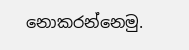නොකරන්නෙමු.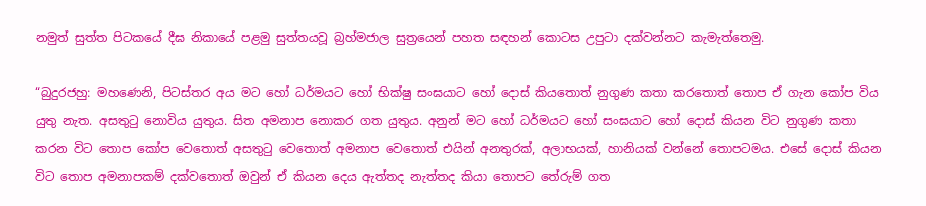නමුත් සුත්ත පිටකයේ දීඝ නිකායේ පළමු සුත්තයවූ බ්‍රහ්මජාල සුත්‍රයෙන් පහත සඳහන් කොටස උපුටා දක්වන්නට කැමැත්තෙමු.

“බුදුරජහු: මහණෙනි, පිටස්තර අය මට හෝ ධර්මයට හෝ භික්ෂු සංඝයාට හෝ දොස් කියතොත් නුගුණ කතා කරතොත් තොප ඒ ගැන කෝප විය යුතු නැත. අසතුටු නොවිය යුතුය. සිත අමනාප නොකර ගත යුතුය. අනුන් මට හෝ ධර්මයට හෝ සංඝයාට හෝ දොස් කියන විට නුගුණ කතා කරන විට තොප කෝප වෙතොත් අසතුටු වෙතොත් අමනාප වෙතොත් එයින් අනතුරක්, අලාභයක්, හානියක් වන්නේ තොපටමය. එසේ දොස් කියන විට තොප අමනාපකම් දක්වතොත් ඔවුන් ඒ කියන දෙය ඇත්තද නැත්තද කියා තොපට තේරුම් ගත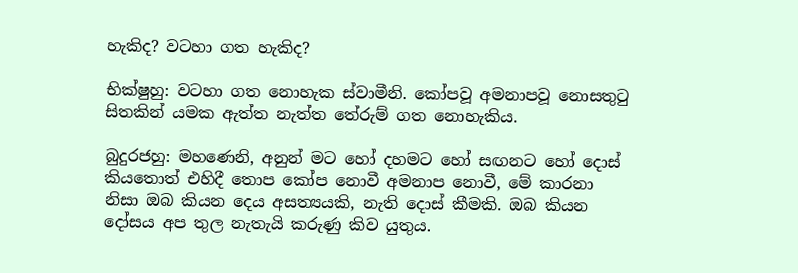හැකිද? වටහා ගත හැකිද?

භික්ෂුහු: වටහා ගත නොහැක ස්වාමීනි. කෝපවූ අමනාපවූ නොසතුටු සිතකින් යමක ඇත්ත නැත්ත තේරුම් ගත නොහැකිය.

බුදුරජහු: මහණෙනි, අනුන් මට හෝ දහමට හෝ සඟනට හෝ දොස් කියතොත් එහිදී තොප කෝප නොවී අමනාප නොවී, මේ කාරනා නිසා ඔබ කියන දෙය අසත්‍යයකි, නැති දොස් කීමකි. ඔබ කියන දෝසය අප තුල නැතැයි කරුණු කිව යුතුය.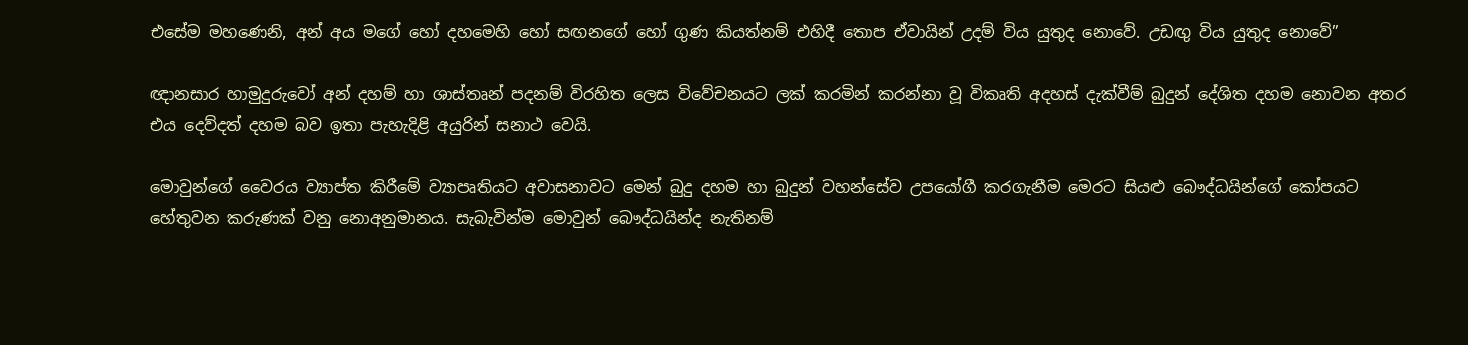එසේම මහණෙනි, අන් අය මගේ හෝ දහමෙහි හෝ සඟනගේ හෝ ගුණ කියත්නම් එහිදී තොප ඒවායින් උදම් විය යුතුද නොවේ. උඩඟු විය යුතුද නොවේ”

ඥානසාර හාමුදුරුවෝ අන් දහම් හා ශාස්තෘන් පදනම් විරහිත ලෙස විවේචනයට ලක් කරමින් කරන්නා වූ විකෘති අදහස් දැක්වීම් බුදුන් දේශිත දහම නොවන අතර එය දෙව්දත් දහම බව ඉතා පැහැදිළි අයුරින් සනාථ වෙයි.

මොවුන්ගේ වෛරය ව්‍යාප්ත කිරීමේ ව්‍යාපෘතියට අවාසනාවට මෙන් බුදු දහම හා බුදුන් වහන්සේව උපයෝගී කරගැනීම මෙරට සියළු බෞද්ධයින්ගේ කෝපයට හේතුවන කරුණක් වනු නොඅනුමානය. සැබැවින්ම මොවුන් බෞද්ධයින්ද නැතිනම්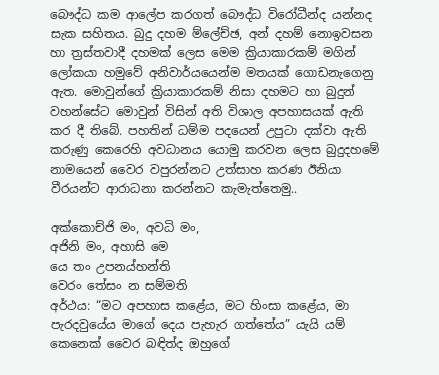බෞද්ධ කම ආලේප කරගත් බෞද්ධ විරෝධීන්ද යන්නද සැක සහිතය. බුදු දහම ම්ලේච්ඡ, අන් දහම් නොඉවසන හා ත්‍රස්තවාදී දහමක් ලෙස මෙම ක්‍රියාකාරකම් මගින් ලෝකයා හමුවේ අනිවාර්යයෙන්ම මතයක් ගොඩනැගෙනු ඇත. මොවුන්ගේ ක්‍රියාකාරකම් නිසා දහමට හා බුදුන් වහන්සේට මොවුන් විසින් අති විශාල අපහාසයක් ඇති කර දී තිබේ. පහතින් ධම්ම පදයෙන් උපුටා දක්වා ඇති කරුණු කෙරෙහි අවධානය යොමු කරවන ලෙස බුදුදහමේ නාමයෙන් වෛර වපුරන්නට උත්සාහ කරණ ඊනියා වීරයන්ට ආරාධනා කරන්නට කැමැත්තෙමු..

අක්කොච්ජි මං, අවධි මං,
අජිනි මං, අහාසි මෙ
යෙ තං උපනය්හන්ති
වෙරං තේසං න සම්මති
අර්ථය: “මට අපහාස කළේය, මට හිංසා කළේය, මා පැරදවුයේය මාගේ දෙය පැහැර ගත්තේය” යැයි යම් කෙනෙක් වෛර බඳිත්ද ඔහුගේ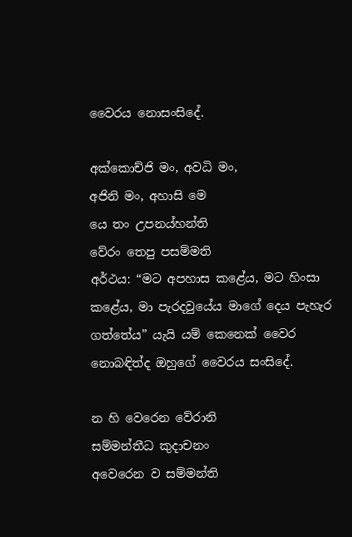වෛරය නොසංසිදේ.

අක්කොච්ජි මං, අවධි මං,
අජිනි මං, අහාසි මෙ
යෙ තං උපනය්හන්ති
වේරං තෙපු පසම්මති
අර්ථය: “මට අපහාස කළේය, මට හිංසා කළේය, මා පැරදවුයේය මාගේ දෙය පැහැර ගත්තේය” යැයි යම් කෙනෙක් වෛර නොබඳිත්ද ඔහුගේ වෛරය සංසිදේ.

න හි වෙරෙන වේරානි
සම්මන්තීධ කුදාචනං
අවෙරෙන ව සම්මන්ති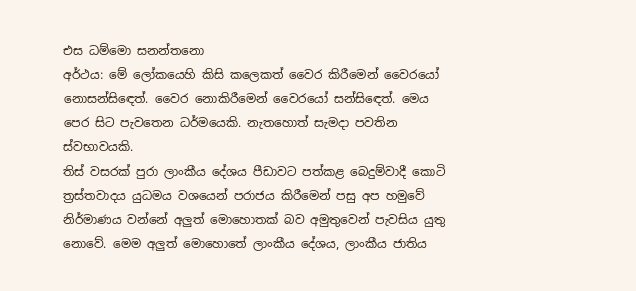එස ධම්මො සනන්තනො
අර්ථය: මේ ලෝකයෙහි කිසි කලෙකත් වෛර කිරීමෙන් වෛරයෝ නොසන්සිඳෙත්. වෛර නොකිරීමෙන් වෛරයෝ සන්සිඳෙත්. මෙය පෙර සිට පැවතෙන ධර්මයෙකි. නැතහොත් සැමදා පවතින ස්වභාවයකි.
තිස් වසරක් පුරා ලාංකීය දේශය පීඩාවට පත්කළ බෙදුම්වාදී කොටි ත්‍රස්තවාදය යුධමය වශයෙන් පරාජය කිරීමෙන් පසු අප හමුවේ නිර්මාණය වන්නේ අලුත් මොහොතක් බව අමුතුවෙන් පැවසිය යුතු නොවේ. මෙම අලුත් මොහොතේ ලාංකීය දේශය, ලාංකීය ජාතිය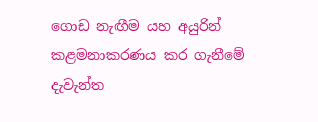ගොඩ නැඟීම යහ අයුරින් කළමනාකරණය කර ගැනීමේ දැවැන්ත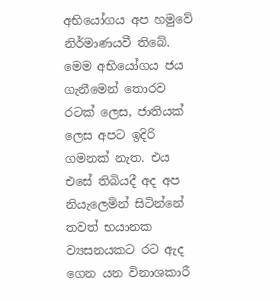අභියෝගය අප හමුවේ නිර්මාණයවී තිබේ. මෙම අභියෝගය ජය ගැනීමෙන් තොරව රටක් ලෙස, ජාතියක් ලෙස අපට ඉදිරි ගමනක් නැත. එය එසේ තිබියදී අද අප නියැලෙමින් සිටින්නේ තවත් භයානක ව්‍යසනයකට රට ඇද ගෙන යන විනාශකාරී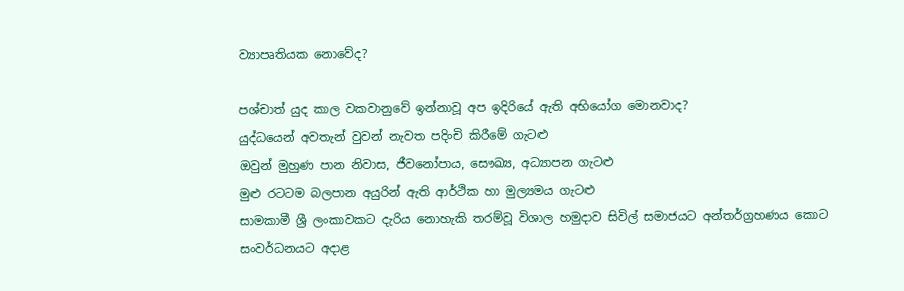ව්‍යාපෘතියක නොවේද?

පශ්චාත් යුද කාල වකවානුවේ ඉන්නාවූ අප ඉදිරියේ ඇති අභියෝග මොනවාද?
යුද්ධයෙන් අවතැන් වුවන් නැවත පදිංචි කිරීමේ ගැටළු
ඔවුන් මුහුණ පාන නිවාස, ජීවනෝපාය, සෞඛ්‍ය, අධ්‍යාපන ගැටළු
මුළු රටටම බලපාන අයුරින් ඇති ආර්ථික හා මුල්‍යමය ගැටළු
සාමකාමී ශ්‍රී ලංකාවකට දැරිය නොහැකි තරම්වූ විශාල හමුදාව සිවිල් සමාජයට අන්තර්ග්‍රහණය කොට සංවර්ධනයට අදාළ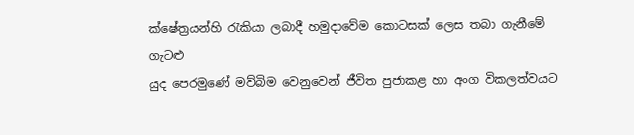ක්ෂේත්‍රයන්හි රැකියා ලබාදී හමුදාවේම කොටසක් ලෙස තබා ගැනීමේ ගැටළු
යුද පෙරමුණේ මව්බිම වෙනුවෙන් ජීවිත පුජාකළ හා අංග විකලත්වයට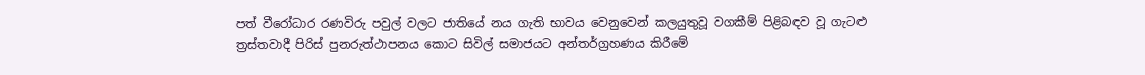පත් වීරෝධාර රණවිරු පවුල් වලට ජාතියේ නය ගැති භාවය වෙනුවෙන් කලයුතුවූ වගකීම් පිළිබඳව වූ ගැටළු
ත්‍රස්තවාදී පිරිස් පුනරුත්ථාපනය කොට සිවිල් සමාජයට අන්තර්ග්‍රහණය කිරීමේ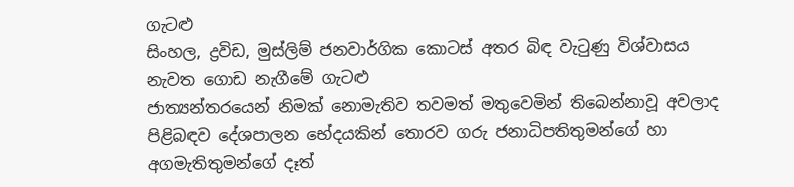ගැටළු
සිංහල, ද්‍රවිඩ, මුස්ලිම් ජනවාර්ගික කොටස් අතර බිඳ වැටුණු විශ්වාසය නැවත ගොඩ නැගීමේ ගැටළු
ජාත්‍යන්තරයෙන් නිමක් නොමැතිව තවමත් මතුවෙමින් තිබෙන්නාවූ අවලාද පිළිබඳව දේශපාලන භේදයකින් තොරව ගරු ජනාධිපතිතුමන්ගේ හා අගමැතිතුමන්ගේ දෑත්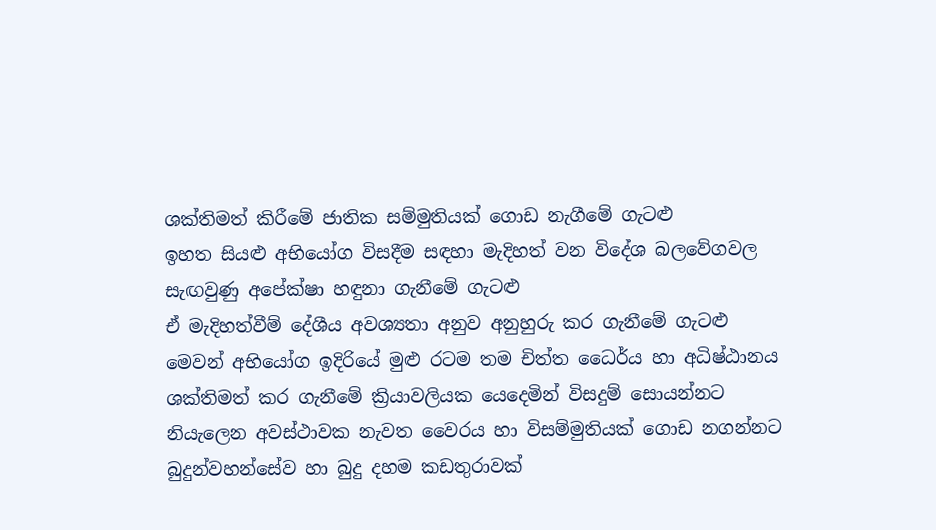ශක්තිමත් කිරීමේ ජාතික සම්මුතියක් ගොඩ නැගීමේ ගැටළු
ඉහත සියළු අභියෝග විසදීම සඳහා මැදිහත් වන විදේශ බලවේගවල සැඟවුණු අපේක්ෂා හඳුනා ගැනීමේ ගැටළු
ඒ මැදිහත්වීම් දේශීය අවශ්‍යතා අනුව අනුහුරු කර ගැනීමේ ගැටළු
මෙවන් අභියෝග ඉදිරියේ මුළු රටම තම චිත්ත ධෛර්ය හා අධිෂ්ඨානය ශක්තිමත් කර ගැනීමේ ක්‍රියාවලියක යෙදෙමින් විසදුම් සොයන්නට නියැලෙන අවස්ථාවක නැවත වෛරය හා විසම්මුතියක් ගොඩ නගන්නට බුදුන්වහන්සේව හා බුදු දහම කඩතුරාවක්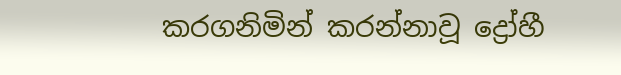කරගනිමින් කරන්නාවූ ද්‍රෝහී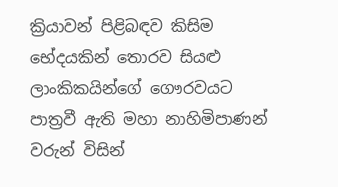ක්‍රියාවන් පිළිබඳව කිසිම භේදයකින් තොරව සියළු ලාංකිකයින්ගේ ගෞරවයට පාත්‍රවී ඇති මහා නාහිමිපාණන් වරුන් විසින්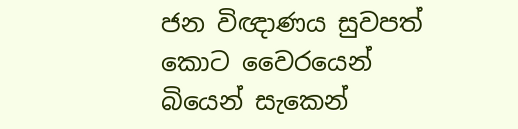ජන විඥාණය සුවපත් කොට වෛරයෙන් බියෙන් සැකෙන්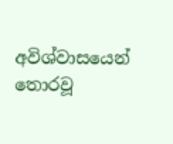අවිශ්වාසයෙන් තොරවූ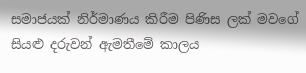සමාජයක් නිර්මාණය කිරීම පිණිස ලක් මවගේ සියළු දරුවන් ඇමතීමේ කාලය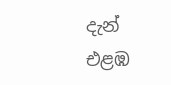දැන් එළඹ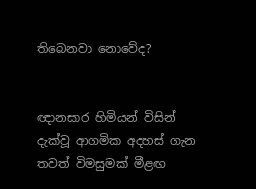තිබෙනවා නොවේද?


ඥානසාර හිමියන් විසින් දැක්වූ ආගමික අදහස් ගැන තවත් විමසුමක් මීළඟ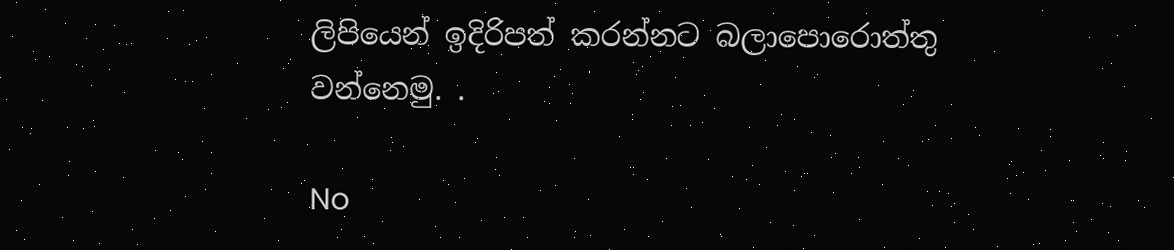ලිපියෙන් ඉදිරිපත් කරන්නට බලාපොරොත්තු වන්නෙමු. .

No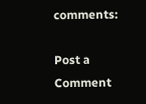comments:

Post a Comment